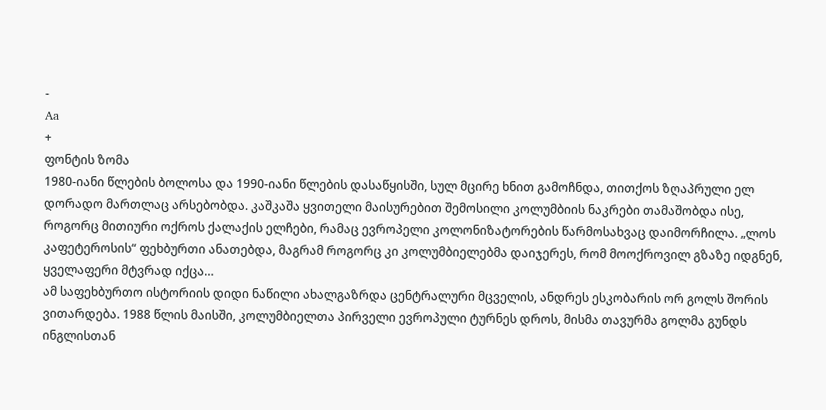-
Aa
+
ფონტის ზომა
1980-იანი წლების ბოლოსა და 1990-იანი წლების დასაწყისში, სულ მცირე ხნით გამოჩნდა, თითქოს ზღაპრული ელ დორადო მართლაც არსებობდა. კაშკაშა ყვითელი მაისურებით შემოსილი კოლუმბიის ნაკრები თამაშობდა ისე, როგორც მითიური ოქროს ქალაქის ელჩები, რამაც ევროპელი კოლონიზატორების წარმოსახვაც დაიმორჩილა. „ლოს კაფეტეროსის“ ფეხბურთი ანათებდა, მაგრამ როგორც კი კოლუმბიელებმა დაიჯერეს, რომ მოოქროვილ გზაზე იდგნენ, ყველაფერი მტვრად იქცა…
ამ საფეხბურთო ისტორიის დიდი ნაწილი ახალგაზრდა ცენტრალური მცველის, ანდრეს ესკობარის ორ გოლს შორის ვითარდება. 1988 წლის მაისში, კოლუმბიელთა პირველი ევროპული ტურნეს დროს, მისმა თავურმა გოლმა გუნდს ინგლისთან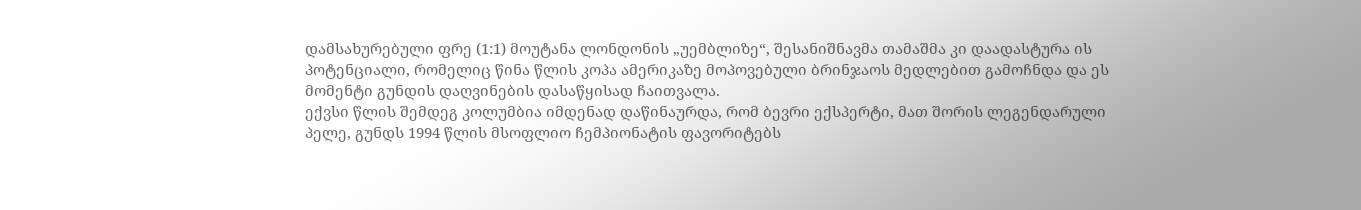დამსახურებული ფრე (1:1) მოუტანა ლონდონის „უემბლიზე“, შესანიშნავმა თამაშმა კი დაადასტურა ის პოტენციალი, რომელიც წინა წლის კოპა ამერიკაზე მოპოვებული ბრინჯაოს მედლებით გამოჩნდა და ეს მომენტი გუნდის დაღვინების დასაწყისად ჩაითვალა.
ექვსი წლის შემდეგ კოლუმბია იმდენად დაწინაურდა, რომ ბევრი ექსპერტი, მათ შორის ლეგენდარული პელე, გუნდს 1994 წლის მსოფლიო ჩემპიონატის ფავორიტებს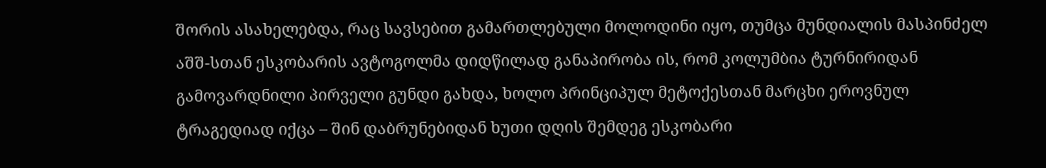შორის ასახელებდა, რაც სავსებით გამართლებული მოლოდინი იყო, თუმცა მუნდიალის მასპინძელ აშშ-სთან ესკობარის ავტოგოლმა დიდწილად განაპირობა ის, რომ კოლუმბია ტურნირიდან გამოვარდნილი პირველი გუნდი გახდა, ხოლო პრინციპულ მეტოქესთან მარცხი ეროვნულ ტრაგედიად იქცა – შინ დაბრუნებიდან ხუთი დღის შემდეგ ესკობარი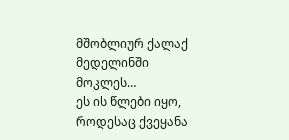მშობლიურ ქალაქ მედელინში მოკლეს…
ეს ის წლები იყო, როდესაც ქვეყანა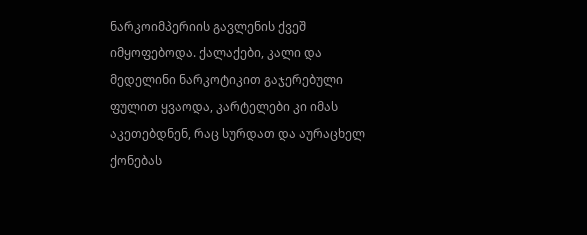ნარკოიმპერიის გავლენის ქვეშ იმყოფებოდა. ქალაქები, კალი და მედელინი ნარკოტიკით გაჯერებული ფულით ყვაოდა, კარტელები კი იმას აკეთებდნენ, რაც სურდათ და აურაცხელ ქონებას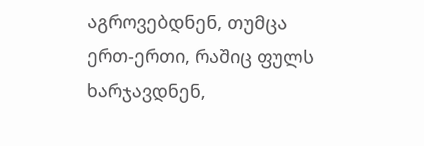აგროვებდნენ, თუმცა ერთ-ერთი, რაშიც ფულს ხარჯავდნენ,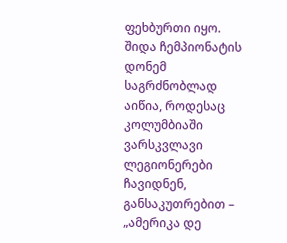ფეხბურთი იყო.
შიდა ჩემპიონატის დონემ საგრძნობლად აიწია, როდესაც კოლუმბიაში ვარსკვლავი ლეგიონერები ჩავიდნენ, განსაკუთრებით – „ამერიკა დე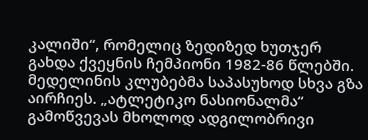კალიში“, რომელიც ზედიზედ ხუთჯერ გახდა ქვეყნის ჩემპიონი 1982-86 წლებში.
მედელინის კლუბებმა საპასუხოდ სხვა გზა აირჩიეს. „ატლეტიკო ნასიონალმა“ გამოწვევას მხოლოდ ადგილობრივი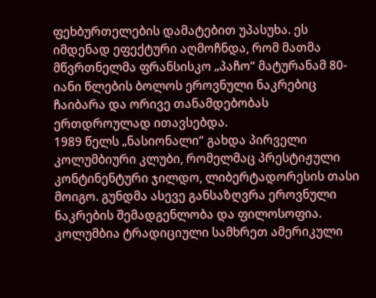ფეხბურთელების დამატებით უპასუხა. ეს იმდენად ეფექტური აღმოჩნდა, რომ მათმა მწვრთნელმა ფრანსისკო „პაჩო“ მატურანამ 80-იანი წლების ბოლოს ეროვნული ნაკრებიც ჩაიბარა და ორივე თანამდებობას ერთდროულად ითავსებდა.
1989 წელს „ნასიონალი“ გახდა პირველი კოლუმბიური კლუბი, რომელმაც პრესტიჟული კონტინენტური ჯილდო, ლიბერტადორესის თასი მოიგო. გუნდმა ასევე განსაზღვრა ეროვნული ნაკრების შემადგენლობა და ფილოსოფია.
კოლუმბია ტრადიციული სამხრეთ ამერიკული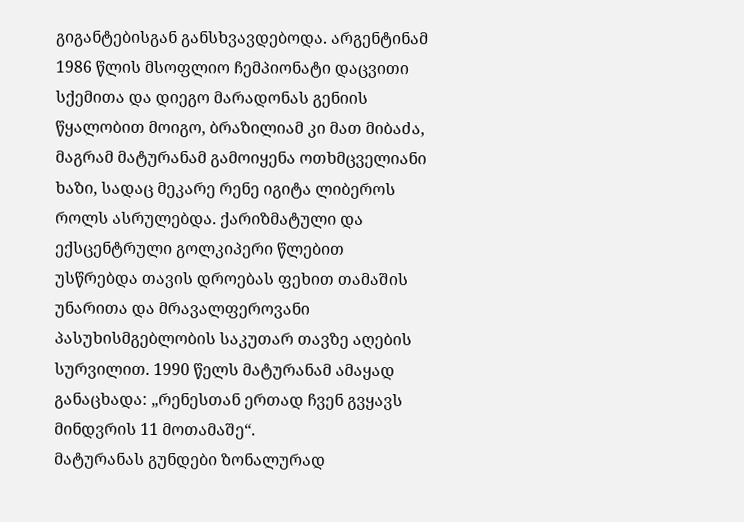გიგანტებისგან განსხვავდებოდა. არგენტინამ 1986 წლის მსოფლიო ჩემპიონატი დაცვითი სქემითა და დიეგო მარადონას გენიის წყალობით მოიგო, ბრაზილიამ კი მათ მიბაძა, მაგრამ მატურანამ გამოიყენა ოთხმცველიანი ხაზი, სადაც მეკარე რენე იგიტა ლიბეროს როლს ასრულებდა. ქარიზმატული და ექსცენტრული გოლკიპერი წლებით უსწრებდა თავის დროებას ფეხით თამაშის უნარითა და მრავალფეროვანი პასუხისმგებლობის საკუთარ თავზე აღების სურვილით. 1990 წელს მატურანამ ამაყად განაცხადა: „რენესთან ერთად ჩვენ გვყავს მინდვრის 11 მოთამაშე“.
მატურანას გუნდები ზონალურად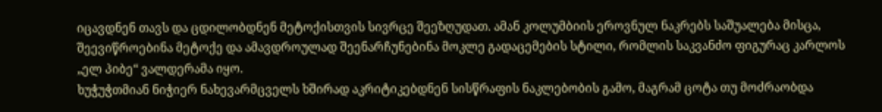იცავდნენ თავს და ცდილობდნენ მეტოქისთვის სივრცე შეეზღუდათ. ამან კოლუმბიის ეროვნულ ნაკრებს საშუალება მისცა, შეევიწროებინა მეტოქე და ამავდროულად შეენარჩუნებინა მოკლე გადაცემების სტილი, რომლის საკვანძო ფიგურაც კარლოს „ელ პიბე“ ვალდერამა იყო.
ხუჭუჭთმიან ნიჭიერ ნახევარმცველს ხშირად აკრიტიკებდნენ სისწრაფის ნაკლებობის გამო, მაგრამ ცოტა თუ მოძრაობდა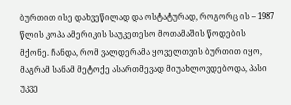ბურთით ისე დახვეწილად და ოსტატურად, როგორც ის – 1987 წლის კოპა ამერიკის საუკეთესო მოთამაშის წოდების მქონე. ჩანდა, რომ ვალდერამა ყოველთვის ბურთით იყო, მაგრამ სანამ მეტოქე ასართმევად მიუახლოვდებოდა, პასი უკვე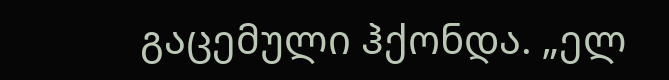გაცემული ჰქონდა. „ელ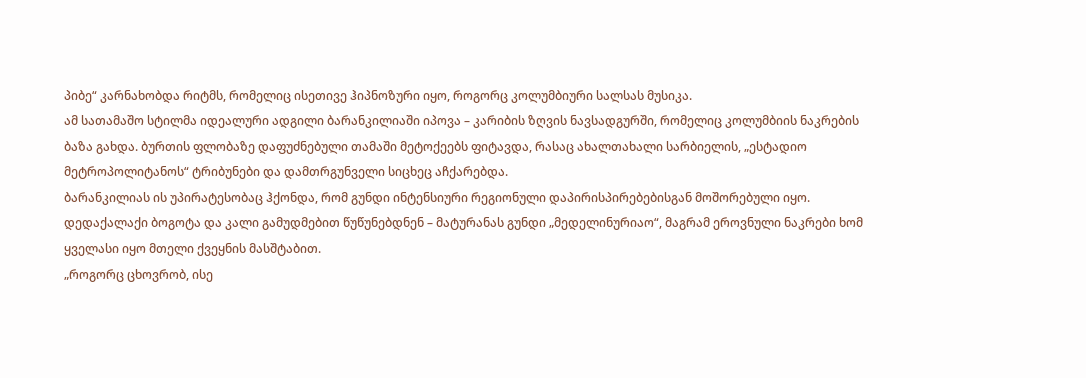პიბე“ კარნახობდა რიტმს, რომელიც ისეთივე ჰიპნოზური იყო, როგორც კოლუმბიური სალსას მუსიკა.
ამ სათამაშო სტილმა იდეალური ადგილი ბარანკილიაში იპოვა – კარიბის ზღვის ნავსადგურში, რომელიც კოლუმბიის ნაკრების ბაზა გახდა. ბურთის ფლობაზე დაფუძნებული თამაში მეტოქეებს ფიტავდა, რასაც ახალთახალი სარბიელის, „ესტადიო მეტროპოლიტანოს“ ტრიბუნები და დამთრგუნველი სიცხეც აჩქარებდა.
ბარანკილიას ის უპირატესობაც ჰქონდა, რომ გუნდი ინტენსიური რეგიონული დაპირისპირებებისგან მოშორებული იყო. დედაქალაქი ბოგოტა და კალი გამუდმებით წუწუნებდნენ – მატურანას გუნდი „მედელინურიაო“, მაგრამ ეროვნული ნაკრები ხომ ყველასი იყო მთელი ქვეყნის მასშტაბით.
„როგორც ცხოვრობ, ისე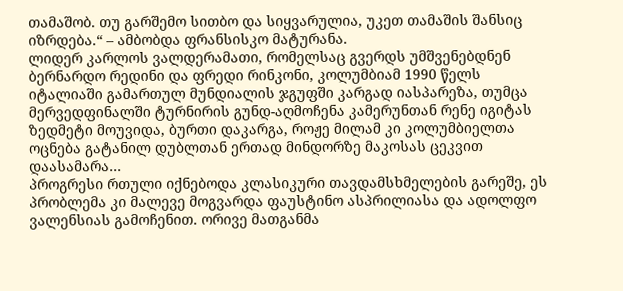თამაშობ. თუ გარშემო სითბო და სიყვარულია, უკეთ თამაშის შანსიც იზრდება.“ – ამბობდა ფრანსისკო მატურანა.
ლიდერ კარლოს ვალდერამათი, რომელსაც გვერდს უმშვენებდნენ ბერნარდო რედინი და ფრედი რინკონი, კოლუმბიამ 1990 წელს იტალიაში გამართულ მუნდიალის ჯგუფში კარგად იასპარეზა, თუმცა მერვედფინალში ტურნირის გუნდ-აღმოჩენა კამერუნთან რენე იგიტას ზედმეტი მოუვიდა, ბურთი დაკარგა, როჟე მილამ კი კოლუმბიელთა ოცნება გატანილ დუბლთან ერთად მინდორზე მაკოსას ცეკვით დაასამარა…
პროგრესი რთული იქნებოდა კლასიკური თავდამსხმელების გარეშე, ეს პრობლემა კი მალევე მოგვარდა ფაუსტინო ასპრილიასა და ადოლფო ვალენსიას გამოჩენით. ორივე მათგანმა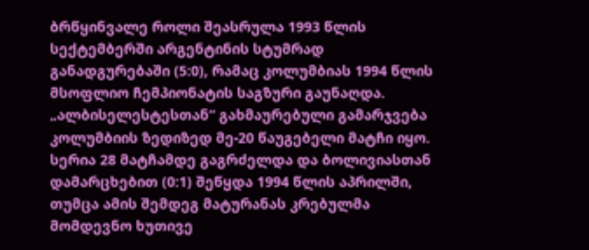ბრწყინვალე როლი შეასრულა 1993 წლის სექტემბერში არგენტინის სტუმრად განადგურებაში (5:0), რამაც კოლუმბიას 1994 წლის მსოფლიო ჩემპიონატის საგზური გაუნაღდა.
„ალბისელესტესთან“ გახმაურებული გამარჯვება კოლუმბიის ზედიზედ მე-20 წაუგებელი მატჩი იყო. სერია 28 მატჩამდე გაგრძელდა და ბოლივიასთან დამარცხებით (0:1) შეწყდა 1994 წლის აპრილში, თუმცა ამის შემდეგ მატურანას კრებულმა მომდევნო ხუთივე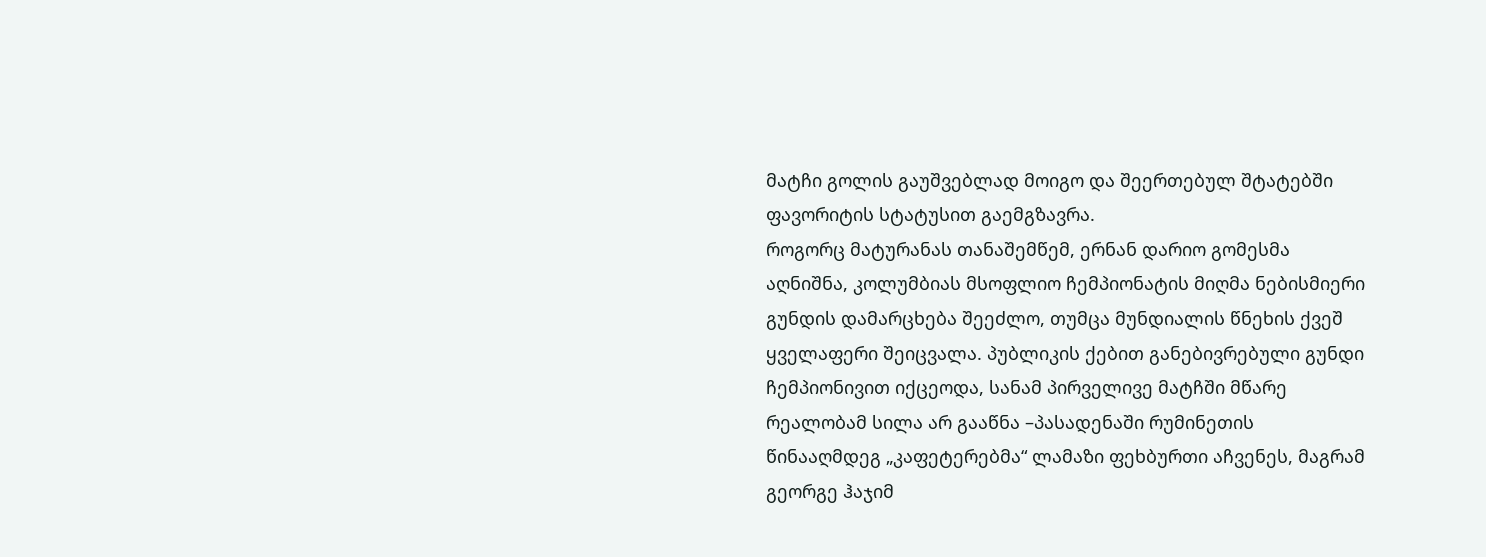მატჩი გოლის გაუშვებლად მოიგო და შეერთებულ შტატებში ფავორიტის სტატუსით გაემგზავრა.
როგორც მატურანას თანაშემწემ, ერნან დარიო გომესმა აღნიშნა, კოლუმბიას მსოფლიო ჩემპიონატის მიღმა ნებისმიერი გუნდის დამარცხება შეეძლო, თუმცა მუნდიალის წნეხის ქვეშ ყველაფერი შეიცვალა. პუბლიკის ქებით განებივრებული გუნდი ჩემპიონივით იქცეოდა, სანამ პირველივე მატჩში მწარე რეალობამ სილა არ გააწნა –პასადენაში რუმინეთის წინააღმდეგ „კაფეტერებმა“ ლამაზი ფეხბურთი აჩვენეს, მაგრამ გეორგე ჰაჯიმ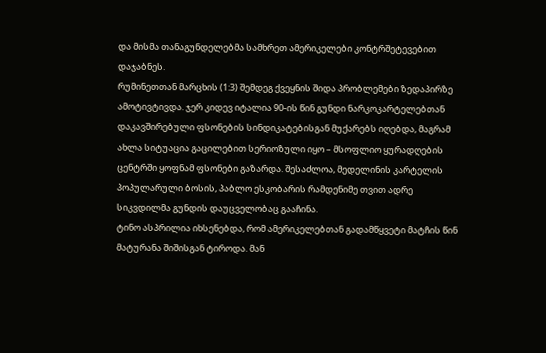და მისმა თანაგუნდელებმა სამხრეთ ამერიკელები კონტრშეტევებით დაჯაბნეს.
რუმინეთთან მარცხის (1:3) შემდეგ ქვეყნის შიდა პრობლემები ზედაპირზე ამოტივტივდა. ჯერ კიდევ იტალია 90-ის წინ გუნდი ნარკოკარტელებთან დაკავშირებული ფსონების სინდიკატებისგან მუქარებს იღებდა, მაგრამ ახლა სიტუაცია გაცილებით სერიოზული იყო – მსოფლიო ყურადღების ცენტრში ყოფნამ ფსონები გაზარდა. შესაძლოა, მედელინის კარტელის პოპულარული ბოსის, პაბლო ესკობარის რამდენიმე თვით ადრე სიკვდილმა გუნდის დაუცველობაც გააჩინა.
ტინო ასპრილია იხსენებდა, რომ ამერიკელებთან გადამწყვეტი მატჩის წინ მატურანა შიშისგან ტიროდა. მან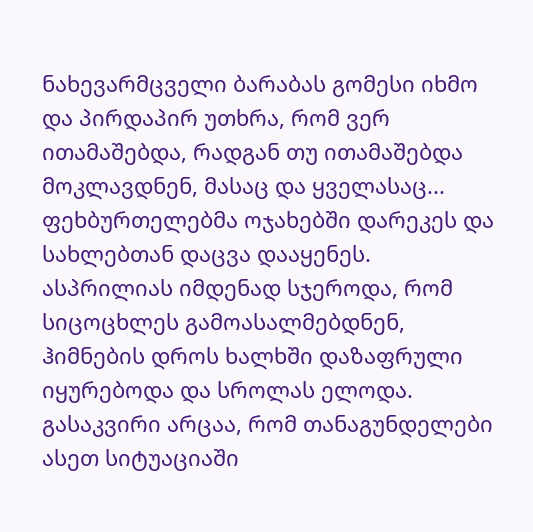ნახევარმცველი ბარაბას გომესი იხმო და პირდაპირ უთხრა, რომ ვერ ითამაშებდა, რადგან თუ ითამაშებდა მოკლავდნენ, მასაც და ყველასაც...
ფეხბურთელებმა ოჯახებში დარეკეს და სახლებთან დაცვა დააყენეს. ასპრილიას იმდენად სჯეროდა, რომ სიცოცხლეს გამოასალმებდნენ, ჰიმნების დროს ხალხში დაზაფრული იყურებოდა და სროლას ელოდა.
გასაკვირი არცაა, რომ თანაგუნდელები ასეთ სიტუაციაში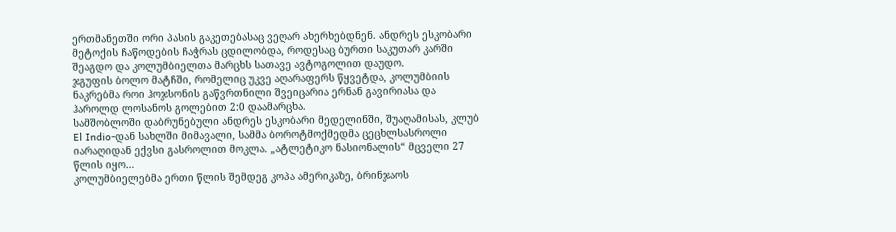ერთმანეთში ორი პასის გაკეთებასაც ვეღარ ახერხებდნენ. ანდრეს ესკობარი მეტოქის ჩაწოდების ჩაჭრას ცდილობდა, როდესაც ბურთი საკუთარ კარში შეაგდო და კოლუმბიელთა მარცხს სათავე ავტოგოლით დაუდო.
ჯგუფის ბოლო მატჩში, რომელიც უკვე აღარაფერს წყვეტდა, კოლუმბიის ნაკრებმა როი ჰოჯსონის გაწვრთნილი შვეიცარია ერნან გავირიასა და ჰაროლდ ლოსანოს გოლებით 2:0 დაამარცხა.
სამშობლოში დაბრუნებული ანდრეს ესკობარი მედელინში, შუაღამისას, კლუბ El Indio-დან სახლში მიმავალი, სამმა ბოროტმოქმედმა ცეცხლსასროლი იარაღიდან ექვსი გასროლით მოკლა. „ატლეტიკო ნასიონალის“ მცველი 27 წლის იყო…
კოლუმბიელებმა ერთი წლის შემდეგ კოპა ამერიკაზე, ბრინჯაოს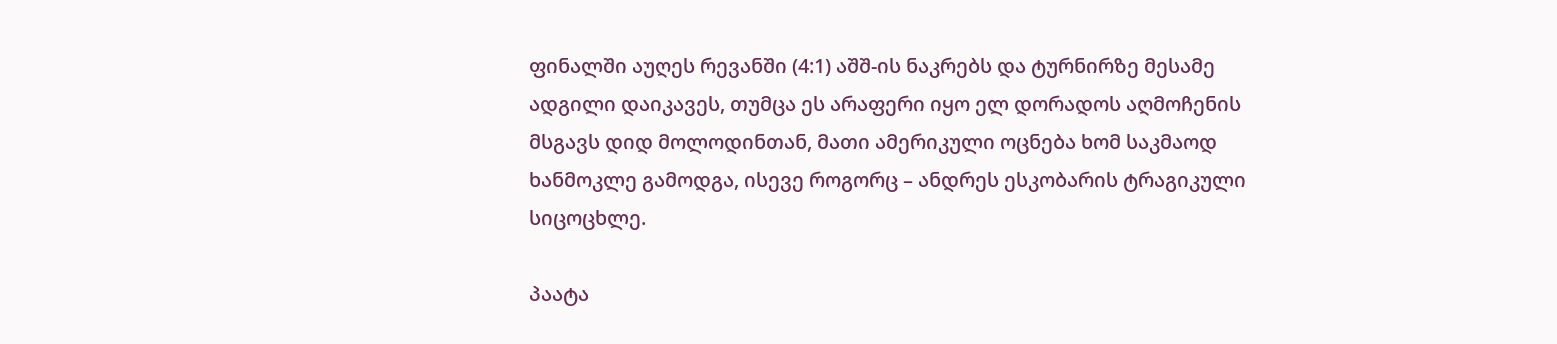ფინალში აუღეს რევანში (4:1) აშშ-ის ნაკრებს და ტურნირზე მესამე ადგილი დაიკავეს, თუმცა ეს არაფერი იყო ელ დორადოს აღმოჩენის მსგავს დიდ მოლოდინთან, მათი ამერიკული ოცნება ხომ საკმაოდ ხანმოკლე გამოდგა, ისევე როგორც – ანდრეს ესკობარის ტრაგიკული სიცოცხლე.

პაატა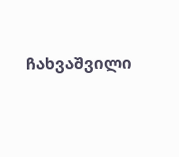ჩახვაშვილი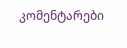კომენტარები